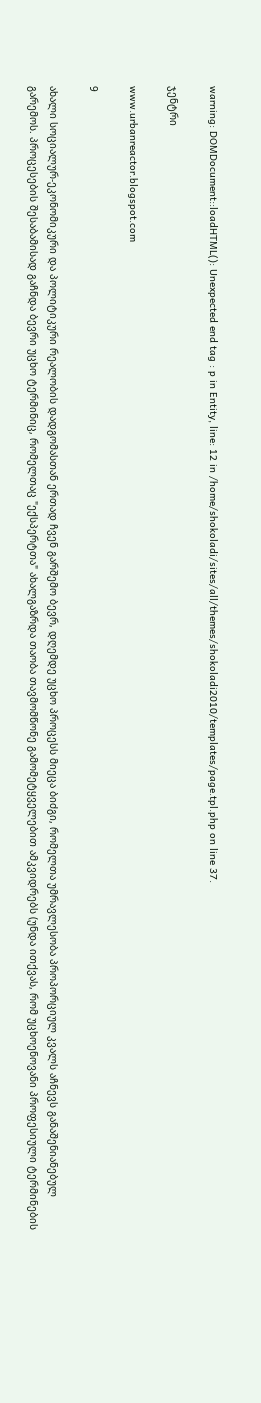warning: DOMDocument::loadHTML(): Unexpected end tag : p in Entity, line: 12 in /home/shokoladi/sites/all/themes/shokoladi2010/templates/page.tpl.php on line 37.

ჯენტრი

www.urbanreactor.blogspot.com

9

ახალი სოციალურ-ეკონომიკური და პოლიტიკური რეალობის დადგომასთან ერთად ჩვენ გარშემო ბევრ, დღემდე უცხო პროცესს მიეცა ბიძგი, რომელთა უმრავლესობა პროპორციულ კვალს აჩნევს განაშენიანებულ გარემოს. პროცესების შესაბამისად გაჩნდა ბევრი უცხო ტერმინიც, რომელთაც "ექსპერტთა" ახალგაზრდა თაობა თავმომწონე გამომეტყველებით ამკვიდრებს (უნდა ითქვას, რომ უცხოენოვანი პროფესიული ტერმინების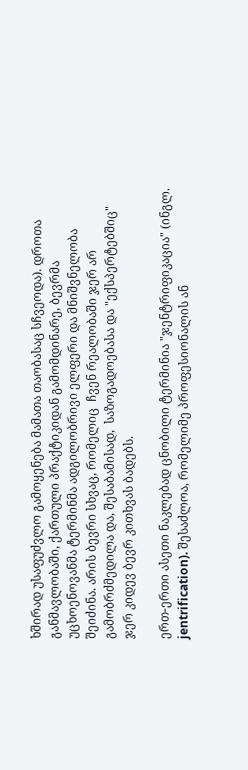ხშირად უსაფუძვლო გამოყენება მამათა თაობასაც სჩვეოდა). დროთა განმავლობაში, ქართული პრაქტიკიდან გამომდინარე, ბევრმა უცხოენოვანმა ტერმინმა ადგილობრივი ელფერი და მნიშვნელობა შეიძინა. არის ბევრი სხვაც, რომელიც  ჩვენ რეალობაში ჯერ არ გამობრძმედილა და, შესაბამისად,  საზოგადოებასა და "ექსპერტებშიც" ჯერ კიდევ ბევრ კითხვას ბადებს.

ერთ-ერთი ასეთი ნაკლებად ცნობილი ტერმინია "ჯენტრიფიკაცია" (ინგლ. jentrification). შესაძლოა, რომელიმე პროფესიონალის ან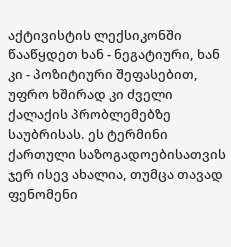აქტივისტის ლექსიკონში წააწყდეთ ხან - ნეგატიური, ხან კი - პოზიტიური შეფასებით, უფრო ხშირად კი ძველი ქალაქის პრობლემებზე საუბრისას. ეს ტერმინი ქართული საზოგადოებისათვის ჯერ ისევ ახალია, თუმცა თავად ფენომენი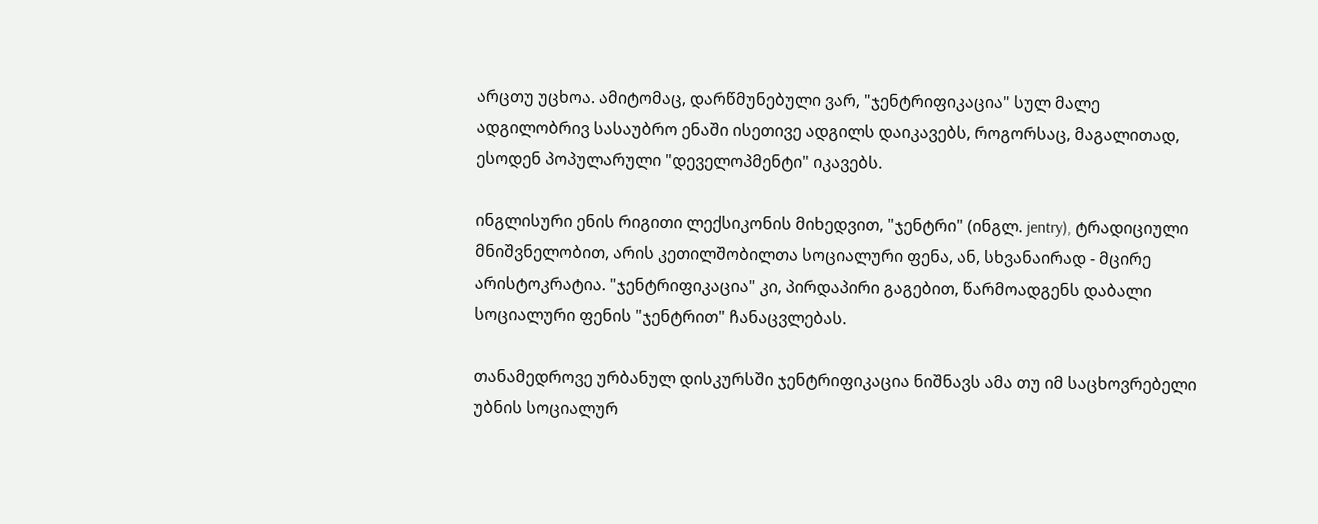არცთუ უცხოა. ამიტომაც, დარწმუნებული ვარ, "ჯენტრიფიკაცია" სულ მალე ადგილობრივ სასაუბრო ენაში ისეთივე ადგილს დაიკავებს, როგორსაც, მაგალითად, ესოდენ პოპულარული "დეველოპმენტი" იკავებს.

ინგლისური ენის რიგითი ლექსიკონის მიხედვით, "ჯენტრი" (ინგლ. jentry), ტრადიციული მნიშვნელობით, არის კეთილშობილთა სოციალური ფენა, ან, სხვანაირად - მცირე არისტოკრატია. "ჯენტრიფიკაცია" კი, პირდაპირი გაგებით, წარმოადგენს დაბალი სოციალური ფენის "ჯენტრით" ჩანაცვლებას.

თანამედროვე ურბანულ დისკურსში ჯენტრიფიკაცია ნიშნავს ამა თუ იმ საცხოვრებელი უბნის სოციალურ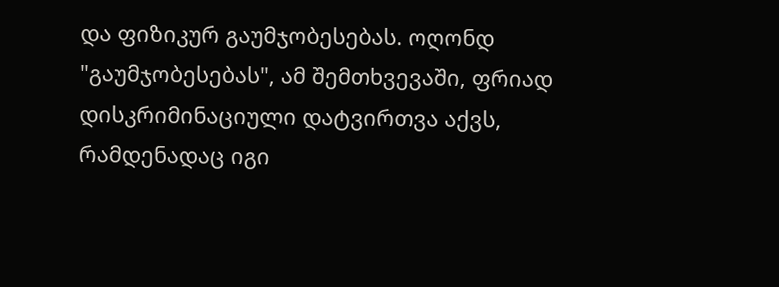და ფიზიკურ გაუმჯობესებას. ოღონდ "გაუმჯობესებას", ამ შემთხვევაში, ფრიად დისკრიმინაციული დატვირთვა აქვს, რამდენადაც იგი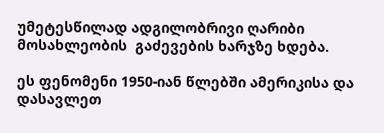უმეტესწილად ადგილობრივი ღარიბი მოსახლეობის  გაძევების ხარჯზე ხდება.

ეს ფენომენი 1950-იან წლებში ამერიკისა და დასავლეთ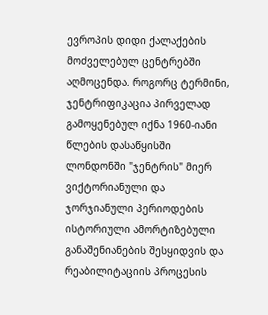ევროპის დიდი ქალაქების მოძველებულ ცენტრებში აღმოცენდა. როგორც ტერმინი, ჯენტრიფიკაცია პირველად გამოყენებულ იქნა 1960-იანი წლების დასაწყისში ლონდონში "ჯენტრის" მიერ ვიქტორიანული და ჯორჯიანული პერიოდების ისტორიული ამორტიზებული განაშენიანების შესყიდვის და რეაბილიტაციის პროცესის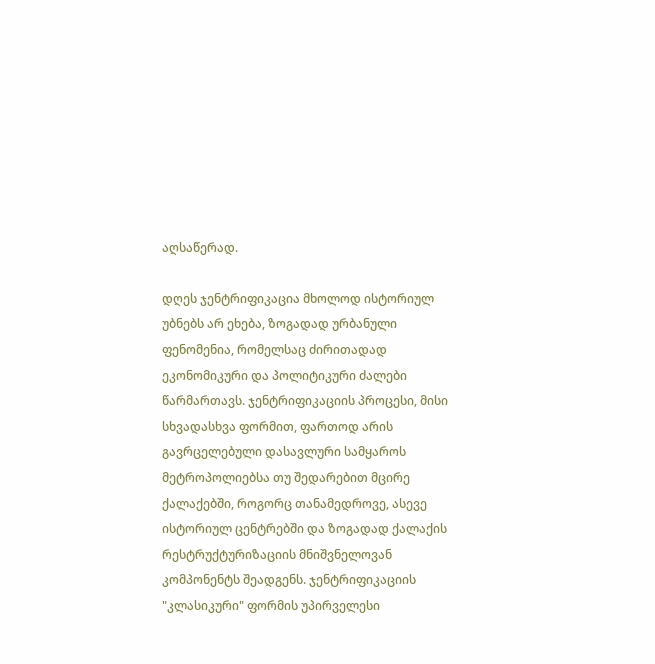აღსაწერად.

დღეს ჯენტრიფიკაცია მხოლოდ ისტორიულ უბნებს არ ეხება, ზოგადად ურბანული ფენომენია, რომელსაც ძირითადად ეკონომიკური და პოლიტიკური ძალები წარმართავს. ჯენტრიფიკაციის პროცესი, მისი სხვადასხვა ფორმით, ფართოდ არის გავრცელებული დასავლური სამყაროს მეტროპოლიებსა თუ შედარებით მცირე ქალაქებში, როგორც თანამედროვე, ასევე ისტორიულ ცენტრებში და ზოგადად ქალაქის რესტრუქტურიზაციის მნიშვნელოვან კომპონენტს შეადგენს. ჯენტრიფიკაციის "კლასიკური" ფორმის უპირველესი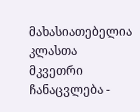მახასიათებელია კლასთა მკვეთრი ჩანაცვლება -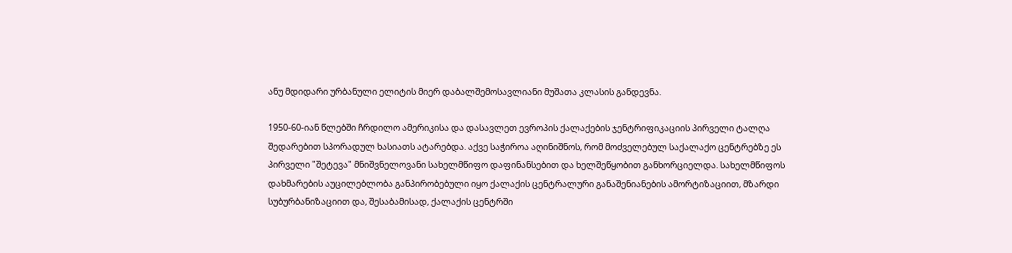ანუ მდიდარი ურბანული ელიტის მიერ დაბალშემოსავლიანი მუშათა კლასის განდევნა.

1950-60-იან წლებში ჩრდილო ამერიკისა და დასავლეთ ევროპის ქალაქების ჯენტრიფიკაციის პირველი ტალღა შედარებით სპორადულ ხასიათს ატარებდა. აქვე საჭიროა აღინიშნოს, რომ მოძველებულ საქალაქო ცენტრებზე ეს პირველი "შეტევა" მნიშვნელოვანი სახელმწიფო დაფინანსებით და ხელშეწყობით განხორციელდა. სახელმწიფოს დახმარების აუცილებლობა განპირობებული იყო ქალაქის ცენტრალური განაშენიანების ამორტიზაციით, მზარდი სუბურბანიზაციით და, შესაბამისად, ქალაქის ცენტრში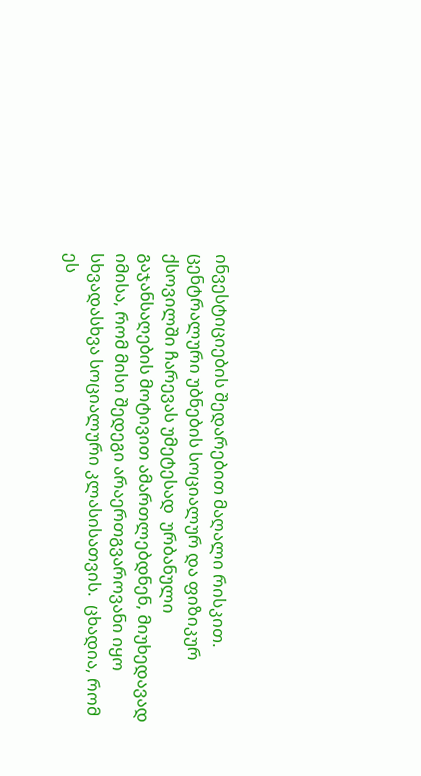ინვესტიციების შედარებით მაღალი რისკით. ცენტრალური უბნების სოციალურ და ფიზიკურ ქსოვილში ჩარევას უმეტესად  ურბანული გაჯანსაღების მოტივით ამართლებდნენ, მიუხედავად იმისა, რომ მისი შედეგი არაერთგვაროვანი იყო სხვადასხვა სოციალური კლასისათვის.  ცხადია, რომ ეს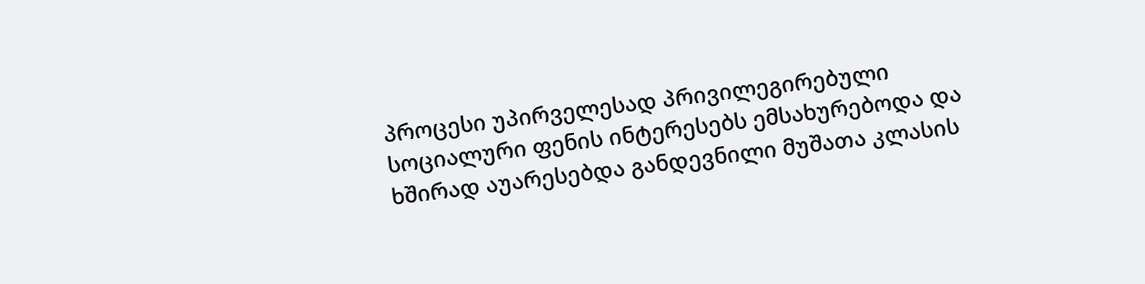პროცესი უპირველესად პრივილეგირებული სოციალური ფენის ინტერესებს ემსახურებოდა და  ხშირად აუარესებდა განდევნილი მუშათა კლასის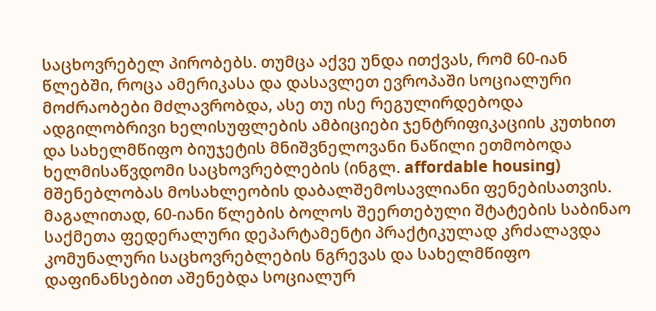საცხოვრებელ პირობებს. თუმცა აქვე უნდა ითქვას, რომ 60-იან წლებში, როცა ამერიკასა და დასავლეთ ევროპაში სოციალური მოძრაობები მძლავრობდა, ასე თუ ისე რეგულირდებოდა ადგილობრივი ხელისუფლების ამბიციები ჯენტრიფიკაციის კუთხით და სახელმწიფო ბიუჯეტის მნიშვნელოვანი ნაწილი ეთმობოდა ხელმისაწვდომი საცხოვრებლების (ინგლ. affordable housing) მშენებლობას მოსახლეობის დაბალშემოსავლიანი ფენებისათვის. მაგალითად, 60-იანი წლების ბოლოს შეერთებული შტატების საბინაო საქმეთა ფედერალური დეპარტამენტი პრაქტიკულად კრძალავდა კომუნალური საცხოვრებლების ნგრევას და სახელმწიფო დაფინანსებით აშენებდა სოციალურ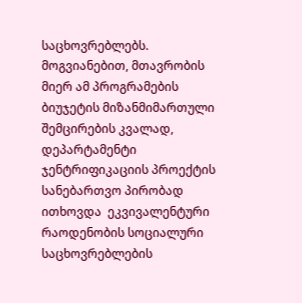საცხოვრებლებს. მოგვიანებით, მთავრობის მიერ ამ პროგრამების ბიუჯეტის მიზანმიმართული შემცირების კვალად, დეპარტამენტი ჯენტრიფიკაციის პროექტის სანებართვო პირობად ითხოვდა  ეკვივალენტური რაოდენობის სოციალური საცხოვრებლების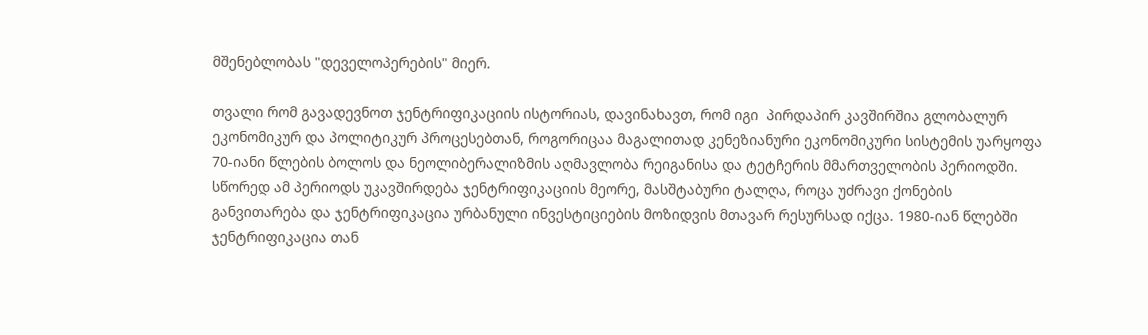მშენებლობას "დეველოპერების" მიერ.

თვალი რომ გავადევნოთ ჯენტრიფიკაციის ისტორიას, დავინახავთ, რომ იგი  პირდაპირ კავშირშია გლობალურ ეკონომიკურ და პოლიტიკურ პროცესებთან, როგორიცაა მაგალითად კენეზიანური ეკონომიკური სისტემის უარყოფა 70-იანი წლების ბოლოს და ნეოლიბერალიზმის აღმავლობა რეიგანისა და ტეტჩერის მმართველობის პერიოდში. სწორედ ამ პერიოდს უკავშირდება ჯენტრიფიკაციის მეორე, მასშტაბური ტალღა, როცა უძრავი ქონების განვითარება და ჯენტრიფიკაცია ურბანული ინვესტიციების მოზიდვის მთავარ რესურსად იქცა. 1980-იან წლებში ჯენტრიფიკაცია თან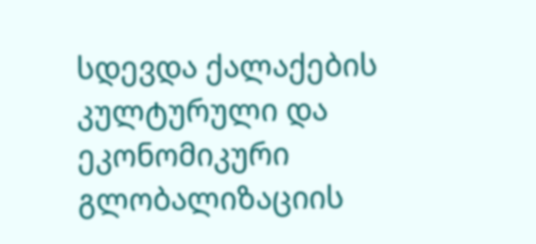სდევდა ქალაქების კულტურული და ეკონომიკური გლობალიზაციის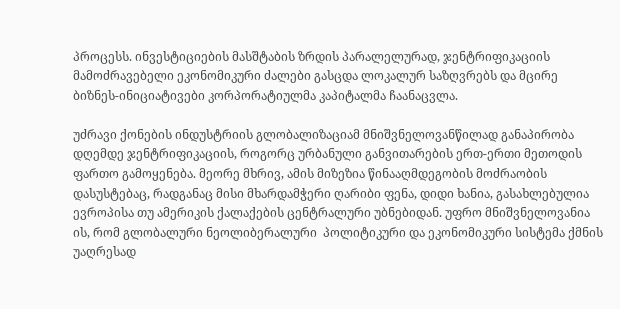პროცესს. ინვესტიციების მასშტაბის ზრდის პარალელურად, ჯენტრიფიკაციის მამოძრავებელი ეკონომიკური ძალები გასცდა ლოკალურ საზღვრებს და მცირე ბიზნეს-ინიციატივები კორპორატიულმა კაპიტალმა ჩაანაცვლა.

უძრავი ქონების ინდუსტრიის გლობალიზაციამ მნიშვნელოვანწილად განაპირობა დღემდე ჯენტრიფიკაციის, როგორც ურბანული განვითარების ერთ-ერთი მეთოდის ფართო გამოყენება. მეორე მხრივ, ამის მიზეზია წინააღმდეგობის მოძრაობის დასუსტებაც, რადგანაც მისი მხარდამჭერი ღარიბი ფენა, დიდი ხანია, გასახლებულია ევროპისა თუ ამერიკის ქალაქების ცენტრალური უბნებიდან. უფრო მნიშვნელოვანია ის, რომ გლობალური ნეოლიბერალური  პოლიტიკური და ეკონომიკური სისტემა ქმნის უაღრესად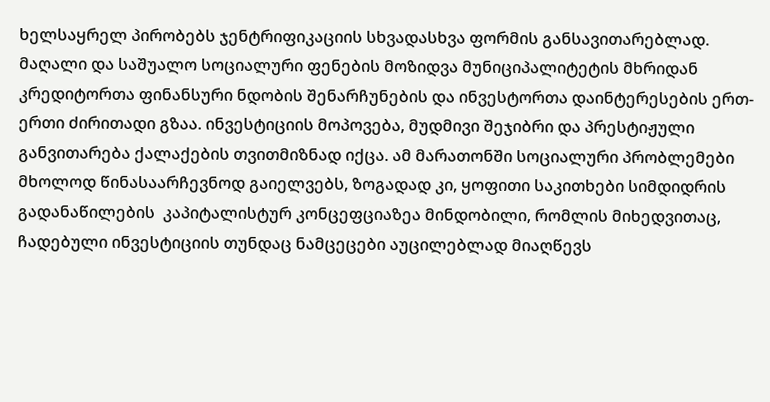ხელსაყრელ პირობებს ჯენტრიფიკაციის სხვადასხვა ფორმის განსავითარებლად. მაღალი და საშუალო სოციალური ფენების მოზიდვა მუნიციპალიტეტის მხრიდან კრედიტორთა ფინანსური ნდობის შენარჩუნების და ინვესტორთა დაინტერესების ერთ-ერთი ძირითადი გზაა. ინვესტიციის მოპოვება, მუდმივი შეჯიბრი და პრესტიჟული განვითარება ქალაქების თვითმიზნად იქცა. ამ მარათონში სოციალური პრობლემები  მხოლოდ წინასაარჩევნოდ გაიელვებს, ზოგადად კი, ყოფითი საკითხები სიმდიდრის გადანაწილების  კაპიტალისტურ კონცეფციაზეა მინდობილი, რომლის მიხედვითაც, ჩადებული ინვესტიციის თუნდაც ნამცეცები აუცილებლად მიაღწევს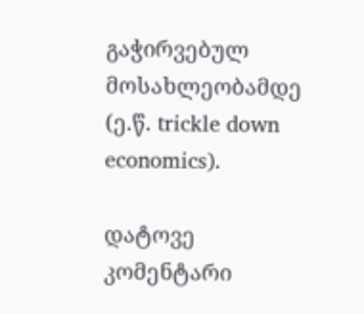გაჭირვებულ მოსახლეობამდე (ე.წ. trickle down economics).

დატოვე კომენტარი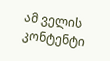ამ ველის კონტენტი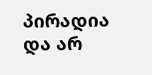პირადია და არ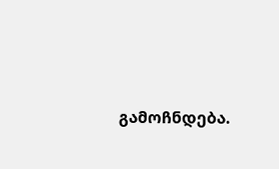გამოჩნდება.